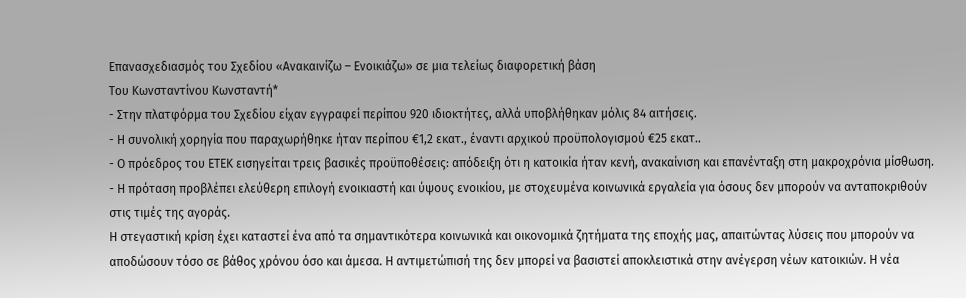Επανασχεδιασμός του Σχεδίου «Ανακαινίζω – Ενοικιάζω» σε μια τελείως διαφορετική βάση
Του Κωνσταντίνου Κωνσταντή*
- Στην πλατφόρμα του Σχεδίου είχαν εγγραφεί περίπου 920 ιδιοκτήτες, αλλά υποβλήθηκαν μόλις 84 αιτήσεις.
- Η συνολική χορηγία που παραχωρήθηκε ήταν περίπου €1,2 εκατ., έναντι αρχικού προϋπολογισμού €25 εκατ..
- Ο πρόεδρος του ΕΤΕΚ εισηγείται τρεις βασικές προϋποθέσεις: απόδειξη ότι η κατοικία ήταν κενή, ανακαίνιση και επανένταξη στη μακροχρόνια μίσθωση.
- Η πρόταση προβλέπει ελεύθερη επιλογή ενοικιαστή και ύψους ενοικίου, με στοχευμένα κοινωνικά εργαλεία για όσους δεν μπορούν να ανταποκριθούν στις τιμές της αγοράς.
Η στεγαστική κρίση έχει καταστεί ένα από τα σημαντικότερα κοινωνικά και οικονομικά ζητήματα της εποχής μας, απαιτώντας λύσεις που μπορούν να αποδώσουν τόσο σε βάθος χρόνου όσο και άμεσα. Η αντιμετώπισή της δεν μπορεί να βασιστεί αποκλειστικά στην ανέγερση νέων κατοικιών. Η νέα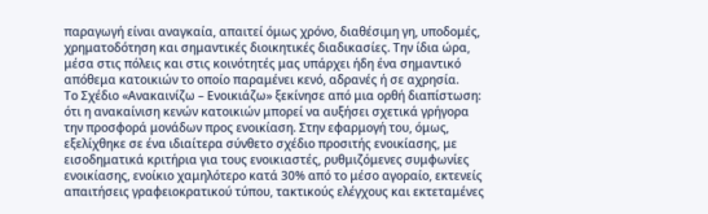παραγωγή είναι αναγκαία, απαιτεί όμως χρόνο, διαθέσιμη γη, υποδομές, χρηματοδότηση και σημαντικές διοικητικές διαδικασίες. Την ίδια ώρα, μέσα στις πόλεις και στις κοινότητές μας υπάρχει ήδη ένα σημαντικό απόθεμα κατοικιών το οποίο παραμένει κενό, αδρανές ή σε αχρησία.
Το Σχέδιο «Ανακαινίζω – Ενοικιάζω» ξεκίνησε από μια ορθή διαπίστωση: ότι η ανακαίνιση κενών κατοικιών μπορεί να αυξήσει σχετικά γρήγορα την προσφορά μονάδων προς ενοικίαση. Στην εφαρμογή του, όμως, εξελίχθηκε σε ένα ιδιαίτερα σύνθετο σχέδιο προσιτής ενοικίασης, με εισοδηματικά κριτήρια για τους ενοικιαστές, ρυθμιζόμενες συμφωνίες ενοικίασης, ενοίκιο χαμηλότερο κατά 30% από το μέσο αγοραίο, εκτενείς απαιτήσεις γραφειοκρατικού τύπου, τακτικούς ελέγχους και εκτεταμένες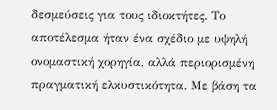δεσμεύσεις για τους ιδιοκτήτες. Το αποτέλεσμα ήταν ένα σχέδιο με υψηλή ονομαστική χορηγία, αλλά περιορισμένη πραγματική ελκυστικότητα. Με βάση τα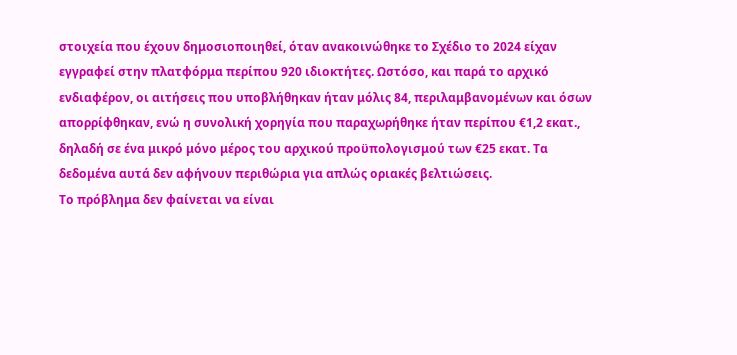στοιχεία που έχουν δημοσιοποιηθεί, όταν ανακοινώθηκε το Σχέδιο το 2024 είχαν εγγραφεί στην πλατφόρμα περίπου 920 ιδιοκτήτες. Ωστόσο, και παρά το αρχικό ενδιαφέρον, οι αιτήσεις που υποβλήθηκαν ήταν μόλις 84, περιλαμβανομένων και όσων απορρίφθηκαν, ενώ η συνολική χορηγία που παραχωρήθηκε ήταν περίπου €1,2 εκατ., δηλαδή σε ένα μικρό μόνο μέρος του αρχικού προϋπολογισμού των €25 εκατ. Τα δεδομένα αυτά δεν αφήνουν περιθώρια για απλώς οριακές βελτιώσεις.
Το πρόβλημα δεν φαίνεται να είναι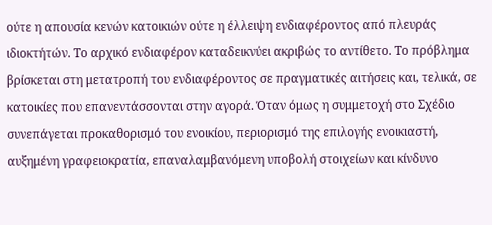ούτε η απουσία κενών κατοικιών ούτε η έλλειψη ενδιαφέροντος από πλευράς ιδιοκτήτών. Το αρχικό ενδιαφέρον καταδεικνύει ακριβώς το αντίθετο. Το πρόβλημα βρίσκεται στη μετατροπή του ενδιαφέροντος σε πραγματικές αιτήσεις και, τελικά, σε κατοικίες που επανεντάσσονται στην αγορά. Όταν όμως η συμμετοχή στο Σχέδιο συνεπάγεται προκαθορισμό του ενοικίου, περιορισμό της επιλογής ενοικιαστή, αυξημένη γραφειοκρατία, επαναλαμβανόμενη υποβολή στοιχείων και κίνδυνο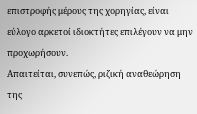επιστροφής μέρους της χορηγίας, είναι εύλογο αρκετοί ιδιοκτήτες επιλέγουν να μην προχωρήσουν.
Απαιτείται, συνεπώς, ριζική αναθεώρηση της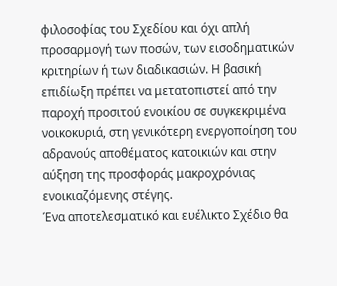φιλοσοφίας του Σχεδίου και όχι απλή προσαρμογή των ποσών, των εισοδηματικών κριτηρίων ή των διαδικασιών. Η βασική επιδίωξη πρέπει να μετατοπιστεί από την παροχή προσιτού ενοικίου σε συγκεκριμένα νοικοκυριά, στη γενικότερη ενεργοποίηση του αδρανούς αποθέματος κατοικιών και στην αύξηση της προσφοράς μακροχρόνιας ενοικιαζόμενης στέγης.
Ένα αποτελεσματικό και ευέλικτο Σχέδιο θα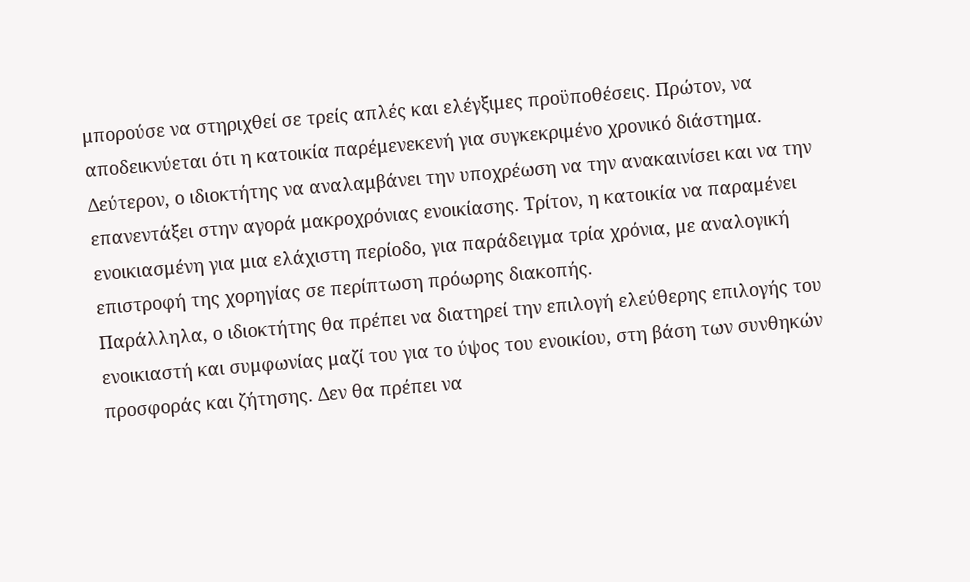μπορούσε να στηριχθεί σε τρείς απλές και ελέγξιμες προϋποθέσεις. Πρώτον, να αποδεικνύεται ότι η κατοικία παρέμενεκενή για συγκεκριμένο χρονικό διάστημα. Δεύτερον, ο ιδιοκτήτης να αναλαμβάνει την υποχρέωση να την ανακαινίσει και να την επανεντάξει στην αγορά μακροχρόνιας ενοικίασης. Τρίτον, η κατοικία να παραμένει ενοικιασμένη για μια ελάχιστη περίοδο, για παράδειγμα τρία χρόνια, με αναλογική επιστροφή της χορηγίας σε περίπτωση πρόωρης διακοπής.
Παράλληλα, ο ιδιοκτήτης θα πρέπει να διατηρεί την επιλογή ελεύθερης επιλογής του ενοικιαστή και συμφωνίας μαζί του για το ύψος του ενοικίου, στη βάση των συνθηκών προσφοράς και ζήτησης. Δεν θα πρέπει να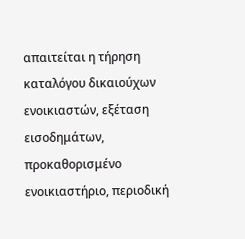απαιτείται η τήρηση καταλόγου δικαιούχων ενοικιαστών, εξέταση εισοδημάτων, προκαθορισμένο ενοικιαστήριο, περιοδική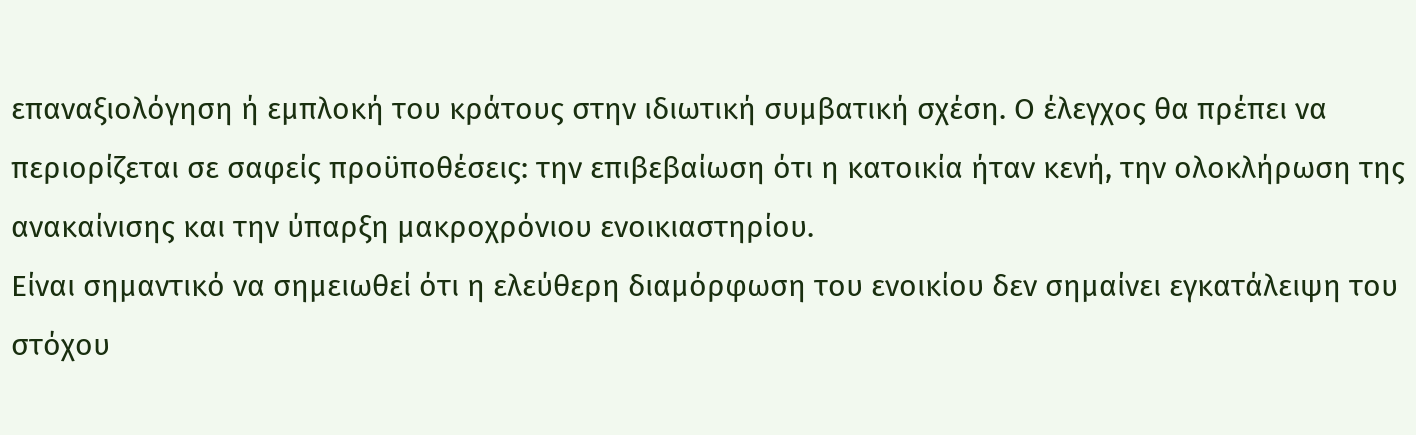επαναξιολόγηση ή εμπλοκή του κράτους στην ιδιωτική συμβατική σχέση. Ο έλεγχος θα πρέπει να περιορίζεται σε σαφείς προϋποθέσεις: την επιβεβαίωση ότι η κατοικία ήταν κενή, την ολοκλήρωση της ανακαίνισης και την ύπαρξη μακροχρόνιου ενοικιαστηρίου.
Είναι σημαντικό να σημειωθεί ότι η ελεύθερη διαμόρφωση του ενοικίου δεν σημαίνει εγκατάλειψη του στόχου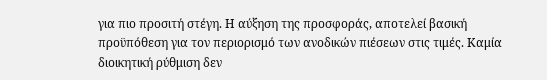για πιο προσιτή στέγη. Η αύξηση της προσφοράς, αποτελεί βασική προϋπόθεση για τον περιορισμό των ανοδικών πιέσεων στις τιμές. Καμία διοικητική ρύθμιση δεν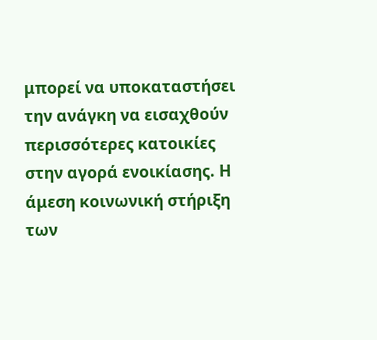μπορεί να υποκαταστήσει την ανάγκη να εισαχθούν περισσότερες κατοικίες στην αγορά ενοικίασης. Η άμεση κοινωνική στήριξη των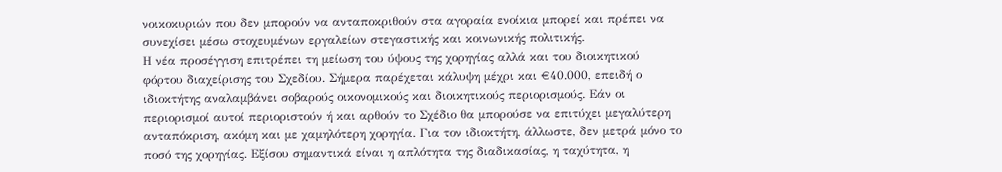νοικοκυριών που δεν μπορούν να ανταποκριθούν στα αγοραία ενοίκια μπορεί και πρέπει να συνεχίσει μέσω στοχευμένων εργαλείων στεγαστικής και κοινωνικής πολιτικής.
Η νέα προσέγγιση επιτρέπει τη μείωση του ύψους της χορηγίας αλλά και του διοικητικού φόρτου διαχείρισης του Σχεδίου. Σήμερα παρέχεται κάλυψη μέχρι και €40.000, επειδή ο ιδιοκτήτης αναλαμβάνει σοβαρούς οικονομικούς και διοικητικούς περιορισμούς. Εάν οι περιορισμοί αυτοί περιοριστούν ή και αρθούν το Σχέδιο θα μπορούσε να επιτύχει μεγαλύτερη ανταπόκριση, ακόμη και με χαμηλότερη χορηγία. Για τον ιδιοκτήτη, άλλωστε, δεν μετρά μόνο το ποσό της χορηγίας. Εξίσου σημαντικά είναι η απλότητα της διαδικασίας, η ταχύτητα, η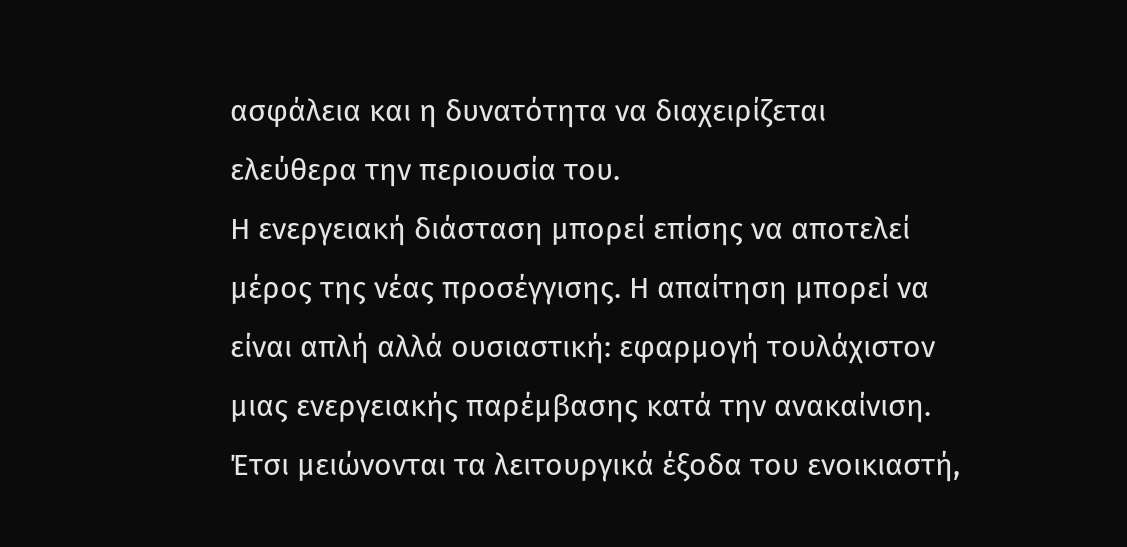ασφάλεια και η δυνατότητα να διαχειρίζεται ελεύθερα την περιουσία του.
Η ενεργειακή διάσταση μπορεί επίσης να αποτελεί μέρος της νέας προσέγγισης. Η απαίτηση μπορεί να είναι απλή αλλά ουσιαστική: εφαρμογή τουλάχιστον μιας ενεργειακής παρέμβασης κατά την ανακαίνιση. Έτσι μειώνονται τα λειτουργικά έξοδα του ενοικιαστή,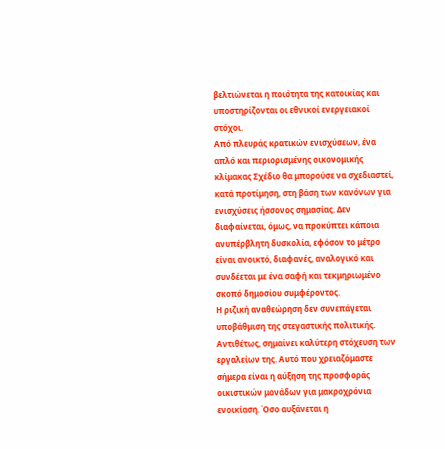βελτιώνεται η ποιότητα της κατοικίας και υποστηρίζονται οι εθνικοί ενεργειακοί στόχοι.
Από πλευράς κρατικών ενισχύσεων, ένα απλό και περιορισμένης οικονομικής κλίμακας Σχέδιο θα μπορούσε να σχεδιαστεί, κατά προτίμηση, στη βάση των κανόνων για ενισχύσεις ήσσονος σημασίας. Δεν διαφαίνεται, όμως, να προκύπτει κάποια ανυπέρβλητη δυσκολία, εφόσον το μέτρο είναι ανοικτό, διαφανές, αναλογικό και συνδέεται με ένα σαφή και τεκμηριωμένο σκοπό δημοσίου συμφέροντος.
Η ριζική αναθεώρηση δεν συνεπάγεται υποβάθμιση της στεγαστικής πολιτικής. Αντιθέτως, σημαίνει καλύτερη στόχευση των εργαλείων της. Αυτό που χρειαζόμαστε σήμερα είναι η αύξηση της προσφοράς οικιστικών μονάδων για μακροχρόνια ενοικίαση. Όσο αυξάνεται η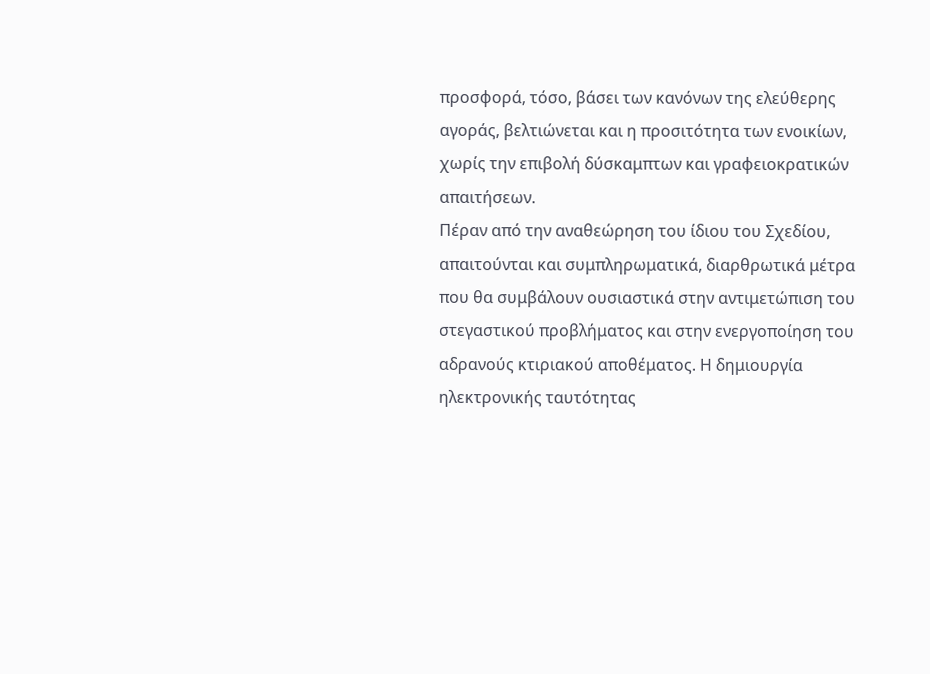προσφορά, τόσο, βάσει των κανόνων της ελεύθερης αγοράς, βελτιώνεται και η προσιτότητα των ενοικίων, χωρίς την επιβολή δύσκαμπτων και γραφειοκρατικών απαιτήσεων.
Πέραν από την αναθεώρηση του ίδιου του Σχεδίου, απαιτούνται και συμπληρωματικά, διαρθρωτικά μέτρα που θα συμβάλουν ουσιαστικά στην αντιμετώπιση του στεγαστικού προβλήματος και στην ενεργοποίηση του αδρανούς κτιριακού αποθέματος. Η δημιουργία ηλεκτρονικής ταυτότητας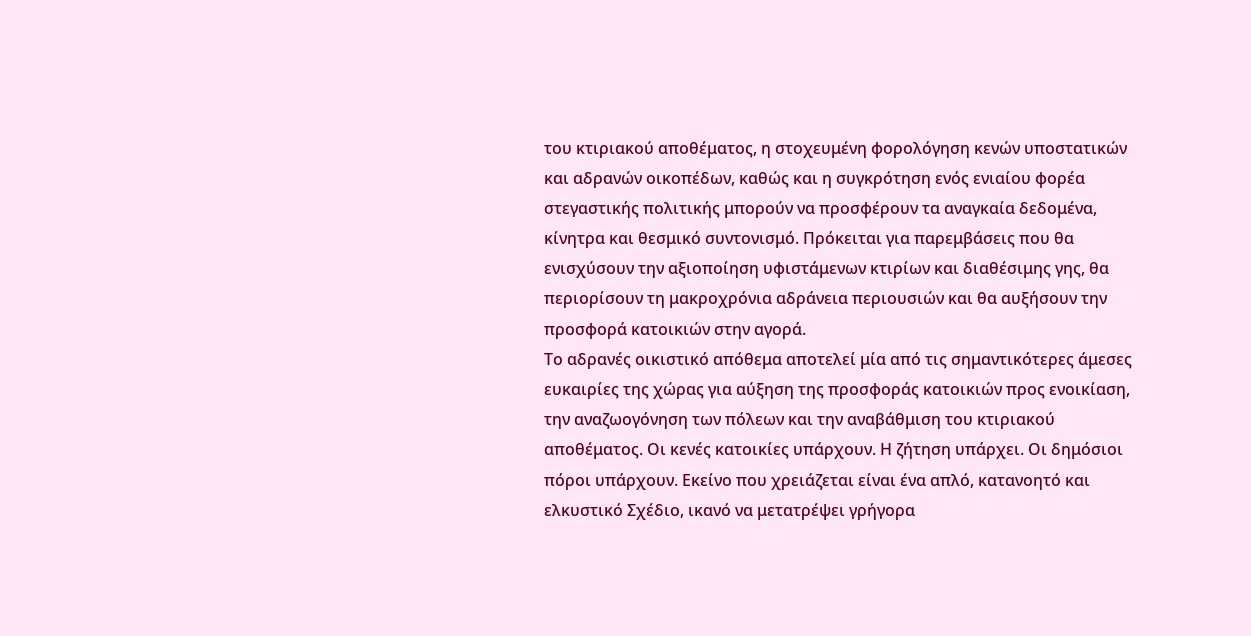του κτιριακού αποθέματος, η στοχευμένη φορολόγηση κενών υποστατικών και αδρανών οικοπέδων, καθώς και η συγκρότηση ενός ενιαίου φορέα στεγαστικής πολιτικής μπορούν να προσφέρουν τα αναγκαία δεδομένα, κίνητρα και θεσμικό συντονισμό. Πρόκειται για παρεμβάσεις που θα ενισχύσουν την αξιοποίηση υφιστάμενων κτιρίων και διαθέσιμης γης, θα περιορίσουν τη μακροχρόνια αδράνεια περιουσιών και θα αυξήσουν την προσφορά κατοικιών στην αγορά.
Το αδρανές οικιστικό απόθεμα αποτελεί μία από τις σημαντικότερες άμεσες ευκαιρίες της χώρας για αύξηση της προσφοράς κατοικιών προς ενοικίαση, την αναζωογόνηση των πόλεων και την αναβάθμιση του κτιριακού αποθέματος. Οι κενές κατοικίες υπάρχουν. Η ζήτηση υπάρχει. Οι δημόσιοι πόροι υπάρχουν. Εκείνο που χρειάζεται είναι ένα απλό, κατανοητό και ελκυστικό Σχέδιο, ικανό να μετατρέψει γρήγορα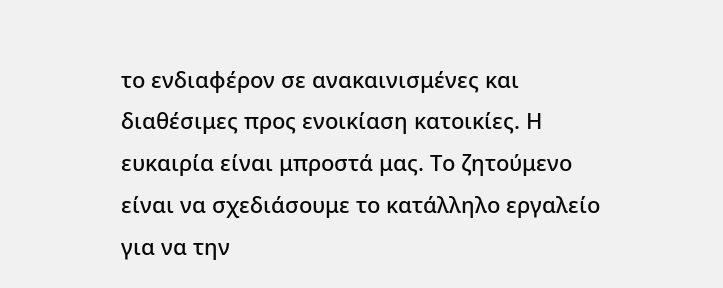το ενδιαφέρον σε ανακαινισμένες και διαθέσιμες προς ενοικίαση κατοικίες. Η ευκαιρία είναι μπροστά μας. Το ζητούμενο είναι να σχεδιάσουμε το κατάλληλο εργαλείο για να την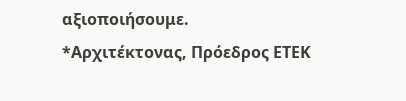αξιοποιήσουμε.
*Αρχιτέκτονας, Πρόεδρος ΕΤΕΚ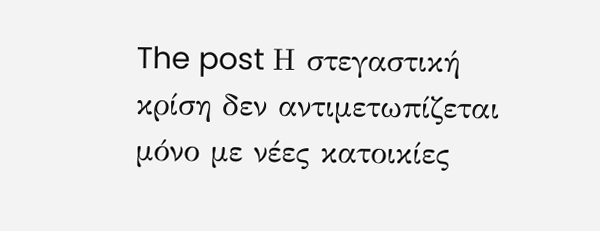The post Η στεγαστική κρίση δεν αντιμετωπίζεται μόνο με νέες κατοικίες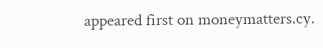appeared first on moneymatters.cy.